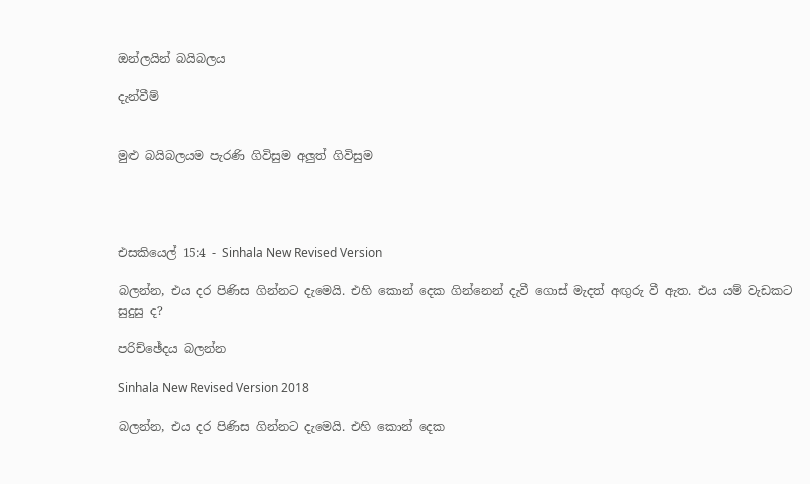ඔන්ලයින් බයිබලය

දැන්වීම්


මුළු බයිබලයම පැරණි ගිවිසුම අලුත් ගිවිසුම




එසකියෙල් 15:4 - Sinhala New Revised Version

බලන්න, එය දර පිණිස ගින්නට දැමෙයි. එහි කොන් දෙක ගින්නෙන් දැවී ගොස් මැදත් අඟුරු වී ඇත. එය යම් වැඩකට සුදුසු ද?

පරිච්ඡේදය බලන්න

Sinhala New Revised Version 2018

බලන්න, එය දර පිණිස ගින්නට දැමෙයි. එහි කොන් දෙක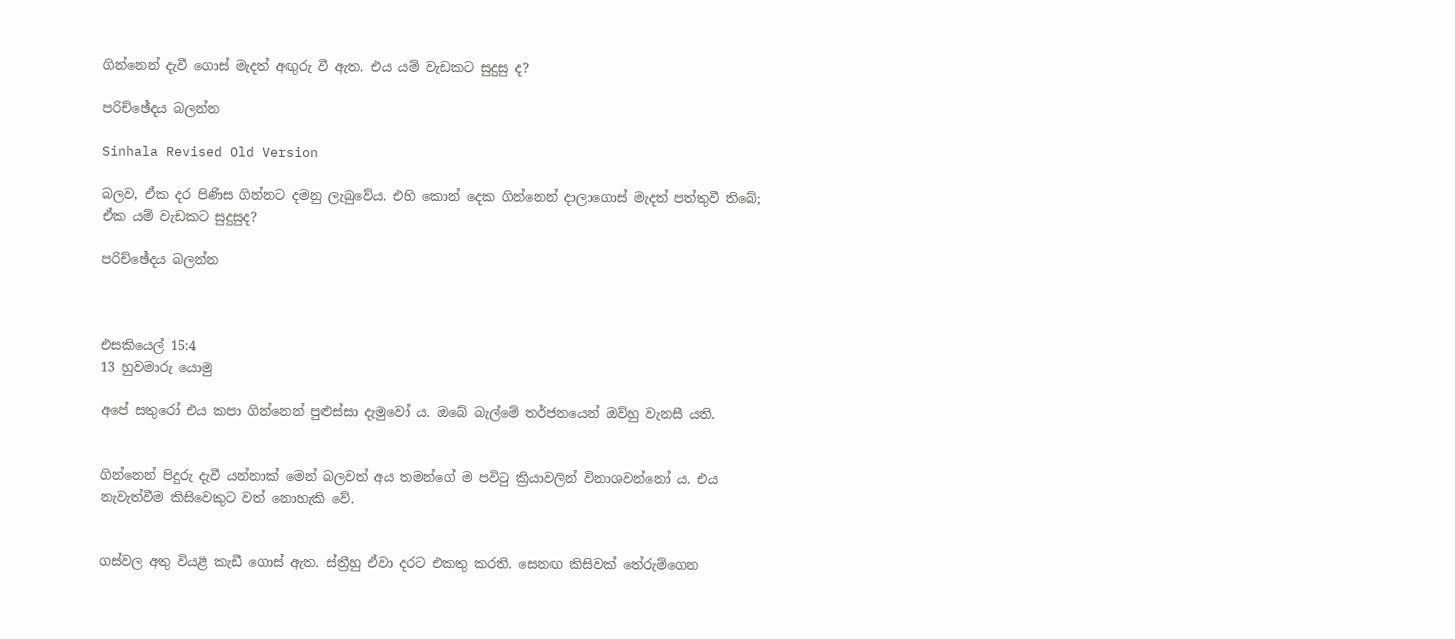ගින්නෙන් දැවී ගොස් මැදත් අඟුරු වී ඇත. එය යම් වැඩකට සුදුසු ද?

පරිච්ඡේදය බලන්න

Sinhala Revised Old Version

බලව, ඒක දර පිණිස ගින්නට දමනු ලැබුවේය. එහි කොන් දෙක ගින්නෙන් දාලාගොස් මැදත් පත්තුවී තිබේ; ඒක යම් වැඩකට සුදුසුද?

පරිච්ඡේදය බලන්න



එසකියෙල් 15:4
13 හුවමාරු යොමු

අපේ සතුරෝ එය කපා ගින්නෙන් පුළුස්සා දැමුවෝ ය. ඔබේ බැල්මේ තර්ජනයෙන් ඔව්හු වැනසී යති.


ගින්නෙන් පිදුරු දැවී යන්නාක් මෙන් බලවත් අය තමන්ගේ ම පවිටු ක්‍රියාවලින් විනාශවන්නෝ ය. එය නැවැත්වීම කිසිවෙකුට වත් නොහැකි වේ.


ගස්වල අතු වියළී කැඩී ගොස් ඇත. ස්ත්‍රීහු ඒවා දරට එකතු කරති. සෙනඟ කිසිවක් තේරුම්ගෙන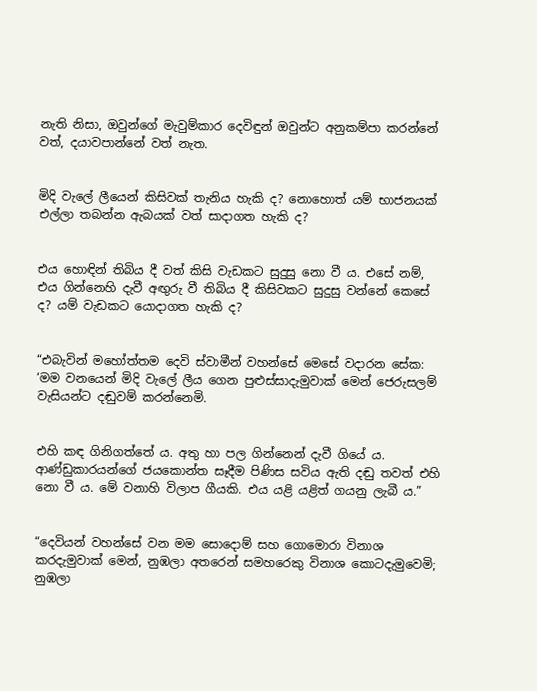නැති නිසා, ඔවුන්ගේ මැවුම්කාර දෙවිඳුන් ඔවුන්ට අනුකම්පා කරන්නේ වත්, දයාවපාන්නේ වත් නැත.


මිදි වැලේ ලීයෙන් කිසිවක් තැනිය හැකි ද? නොහොත් යම් භාජනයක් එල්ලා තබන්න ඇබයක් වත් සාදාගත හැකි ද?


එය හොඳින් තිබිය දී වත් කිසි වැඩකට සුදුසු නො වී ය. එසේ නම්, එය ගින්නෙහි දැවී අඟුරු වී තිබිය දී කිසිවකට සුදුසු වන්නේ කෙසේ ද? යම් වැඩකට යොදාගත හැකි ද?


“එබැවින් මහෝත්තම දෙවි ස්වාමීන් වහන්සේ මෙසේ වදාරන සේක: ‘මම වනයෙන් මිදි වැලේ ලීය ගෙන පුළුස්සාදැමුවාක් මෙන් ජෙරුසලම් වැසියන්ට දඬුවම් කරන්නෙමි.


එහි කඳ ගිනිගත්තේ ය. අතු හා පල ගින්නෙන් දැවී ගියේ ය. ආණ්ඩුකාරයන්ගේ ජයකොන්ත සෑදීම පිණිස සවිය ඇති දඬු තවත් එහි නො වී ය. මේ වනාහි විලාප ගීයකි. එය යළි යළිත් ගයනු ලැබී ය.”


“දෙවියන් වහන්සේ වන මම සොදොම් සහ ගොමොරා විනාශ කරදැමුවාක් මෙන්, නුඹලා අතරෙන් සමහරෙකු විනාශ කොටදැමුවෙමි; නුඹලා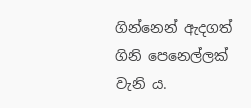ගින්නෙන් ඇදගත් ගිනි පෙනෙල්ලක් වැනි ය.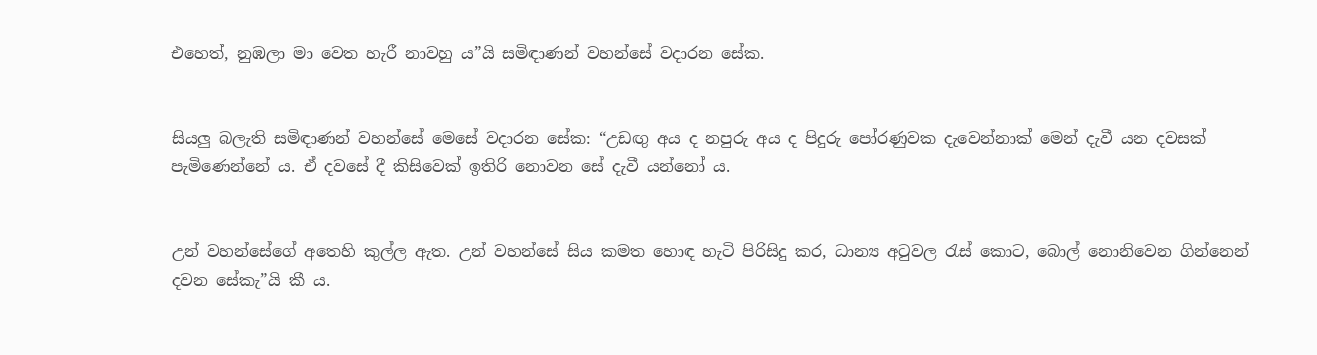එහෙත්, නුඹලා මා වෙත හැරී නාවහු ය”යි සමිඳාණන් වහන්සේ වදාරන සේක.


සියලු බලැති සමිඳාණන් වහන්සේ මෙසේ වදාරන සේක: “උඩඟු අය ද නපුරු අය ද පිදුරු පෝරණුවක දැවෙන්නාක් මෙන් දැවී යන දවසක් පැමිණෙන්නේ ය. ඒ දවසේ දී කිසිවෙක් ඉතිරි නොවන සේ දැවී යන්නෝ ය.


උන් වහන්සේගේ අතෙහි කුල්ල ඇත. උන් වහන්සේ සිය කමත හොඳ හැටි පිරිසිදු කර, ධාන්‍ය අටුවල රැස් කොට, බොල් නොනිවෙන ගින්නෙන් දවන සේකැ”යි කී ය.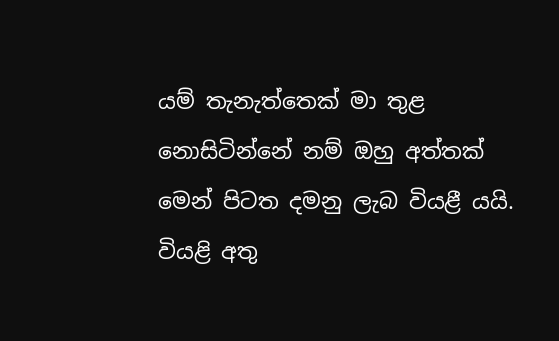යම් තැනැත්තෙක් මා තුළ නොසිටින්නේ නම් ඔහු අත්තක් මෙන් පිටත දමනු ලැබ වියළී යයි. වියළි අතු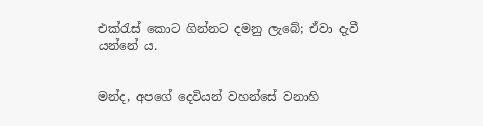එක්රැස් කොට ගින්නට දමනු ලැබේ; ඒවා දැවී යන්නේ ය.


මන්ද, අපගේ දෙවියන් වහන්සේ වනාහි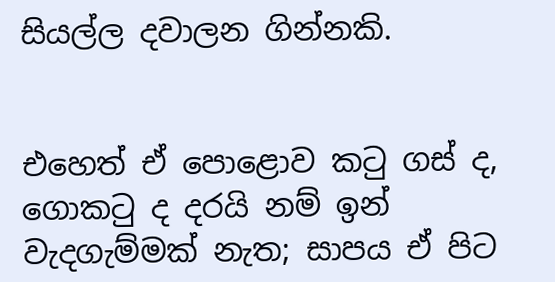සියල්ල දවාලන ගින්නකි.


එහෙත් ඒ පොළොව කටු ගස් ද, ගොකටු ද දරයි නම් ඉන් වැදගැම්මක් නැත; සාපය ඒ පිට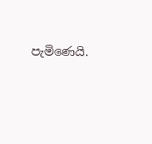පැමිණෙයි.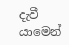දැවී යාමෙන්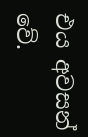එය අවසන් වේ.